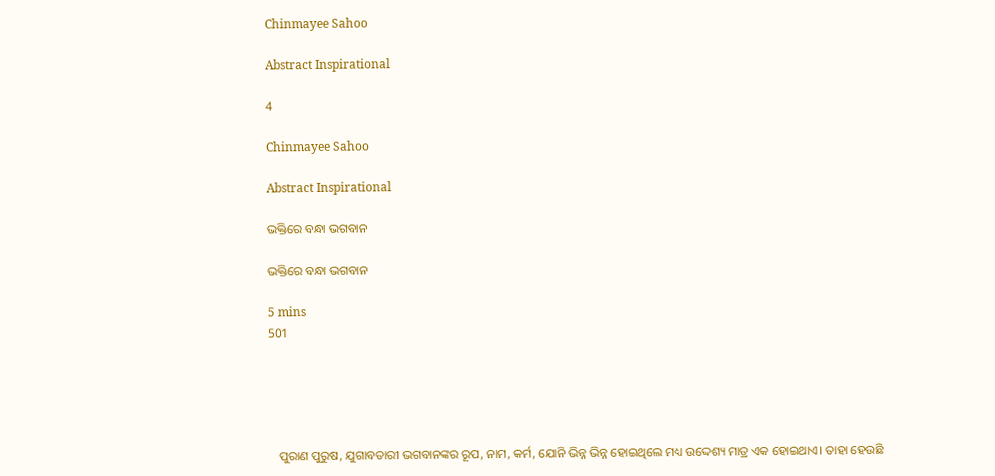Chinmayee Sahoo

Abstract Inspirational

4

Chinmayee Sahoo

Abstract Inspirational

ଭକ୍ତିରେ ବନ୍ଧା ଭଗବାନ

ଭକ୍ତିରେ ବନ୍ଧା ଭଗବାନ

5 mins
501





   ପୁରାଣ ପୁରୁଷ, ଯୁଗାବତାରୀ ଭଗବାନଙ୍କର ରୂପ, ନାମ, କର୍ମ, ଯୋନି ଭିନ୍ନ ଭିନ୍ନ ହୋଇଥିଲେ ମଧ୍ୟ ଉଦ୍ଦେଶ୍ୟ ମାତ୍ର ଏକ ହୋଇଥାଏ। ତାହା ହେଉଛି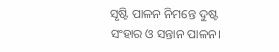ସୃଷ୍ଟି ପାଳନ ନିମନ୍ତେ ଦୁଷ୍ଟ ସଂହାର ଓ ସନ୍ତାନ ପାଳନ।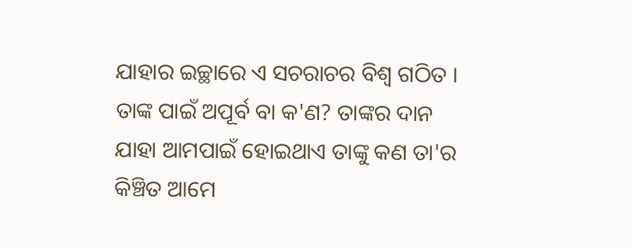ଯାହାର ଇଚ୍ଛାରେ ଏ ସଚରାଚର ବିଶ୍ୱ ଗଠିତ । ତାଙ୍କ ପାଇଁ ଅପୂର୍ବ ବା କ'ଣ? ତାଙ୍କର ଦାନ ଯାହା ଆମପାଇଁ ହୋଇଥାଏ ତାଙ୍କୁ କଣ ତା'ର କିଞ୍ଚିତ ଆମେ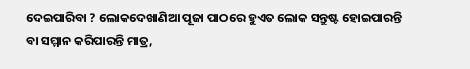ଦେଇପାରିବା ? ଲୋକଦେଖାଣିଆ ପୂଜା ପାଠରେ ହୁଏତ ଲୋକ ସନ୍ତୁଷ୍ଟ ହୋଇପାରନ୍ତି ବା ସମ୍ମାନ କରିପାରନ୍ତି ମାତ୍ର,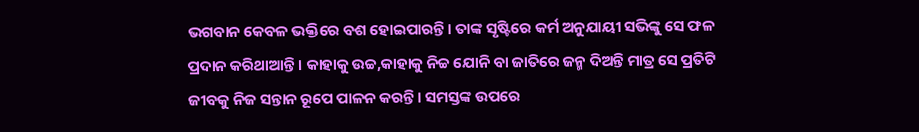ଭଗବାନ କେବଳ ଭକ୍ତିରେ ବଶ ହୋଇପାରନ୍ତି। ତାଙ୍କ ସୃଷ୍ଟିରେ କର୍ମ ଅନୁଯାୟୀ ସଭିଙ୍କୁ ସେ ଫଳ ପ୍ରଦାନ କରିଥାଆନ୍ତି। କାହାକୁ ଉଚ୍ଚ,କାହାକୁ ନିଚ୍ଚ ଯୋନି ବା ଜାତିରେ ଜନ୍ମ ଦିଅନ୍ତି ମାତ୍ର ସେ ପ୍ରତିଟି ଜୀବକୁ ନିଜ ସନ୍ତାନ ରୂପେ ପାଳନ କରନ୍ତି। ସମସ୍ତଙ୍କ ଉପରେ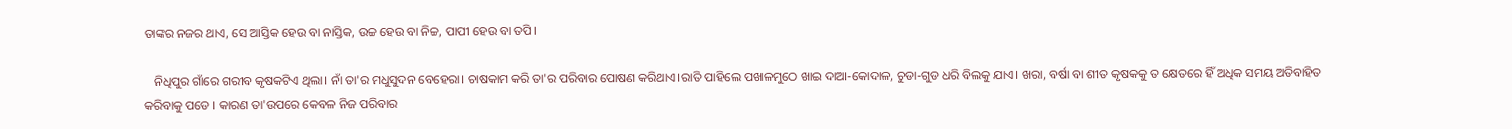ତାଙ୍କର ନଜର ଥାଏ, ସେ ଆସ୍ତିକ ହେଉ ବା ନାସ୍ତିକ, ଉଚ୍ଚ ହେଉ ବା ନିଚ୍ଚ, ପାପୀ ହେଉ ବା ତପି।

   ନିଧିପୁର ଗାଁରେ ଗରୀବ କୃଷକଟିଏ ଥିଲା। ନାଁ ତା'ର ମଧୁସୁଦନ ବେହେରା। ଚାଷକାମ କରି ତା'ର ପରିବାର ପୋଷଣ କରିଥାଏ।ରାତି ପାହିଲେ ପଖାଳମୁଠେ ଖାଇ ଦାଆ-କୋଦାଳ, ଚୁଡା-ଗୁଡ ଧରି ବିଲକୁ ଯାଏ। ଖରା, ବର୍ଷା ବା ଶୀତ କୃଷକକୁ ତ କ୍ଷେତରେ ହିଁ ଅଧିକ ସମୟ ଅତିବାହିତ କରିବାକୁ ପଡେ । କାରଣ ତା'ଉପରେ କେବଳ ନିଜ ପରିବାର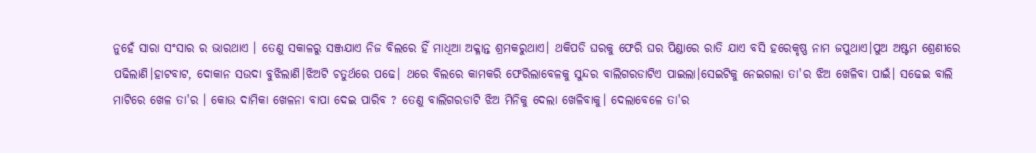ନୁହେଁ ସାରା ସଂସାର ର ଭାରଥାଏ । ତେଣୁ ସକାଳରୁ ସଞ୍ଜଯାଏ ନିଜ ବିଲରେ ହିଁ ମାଧିଆ ଅକ୍ଳାନ୍ତ ଶ୍ରମକରୁଥାଏ। ଥକିପଡି ଘରକୁ ଫେରି ଘର ପିଣ୍ଡାରେ ରାତି ଯାଏ ବସି ହରେକୃଷ୍ଣ ନାମ ଜପୁଥାଏ।ପୁଅ ଅଷ୍ଟମ ଶ୍ରେଣୀରେ ପଢିଲାଣି।ହାଟବାଟ, ଦୋକାନ ସଉଦା ବୁଝିଲାଣି।ଝିଅଟି ଚତୁର୍ଥରେ ପଢେ। ଥରେ ବିଲରେ କାମକରି ଫେରିଲାବେଳକୁ ସୁନ୍ଦର ବାଲିଗରଡାଟିଏ ପାଇଲା।ସେଇଟିକୁ ନେଇଗଲା ତା'ର ଝିଅ ଖେଳିବା ପାଇଁ। ସଢେଇ ବାଲି ମାଟିରେ ଖେଳ ତା'ର । କୋଉ ଦାମିକା ଖେଳନା ବାପା ଦେଇ ପାରିବ ? ତେଣୁ ବାଲିଗରଡାଟି ଝିଅ ମିନିକୁ ଦେଲା ଖେଳିବାକୁ। ଦେଲାବେଳେ ତା'ର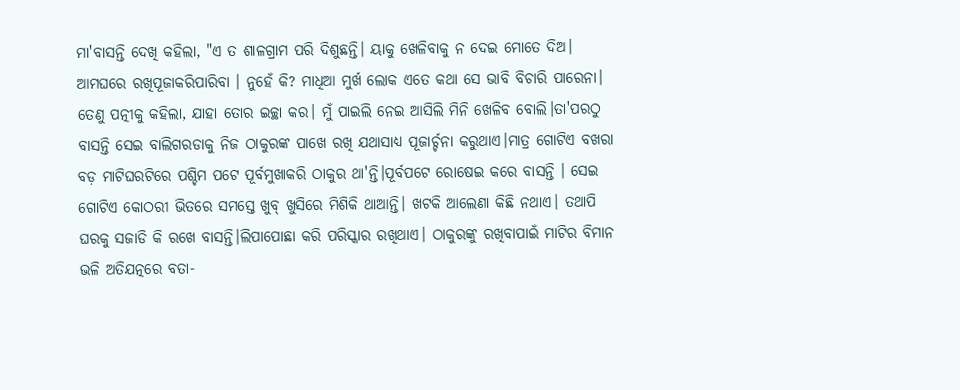ମା'ବାସନ୍ତି ଦେଖି କହିଲା, "ଏ ତ ଶାଳଗ୍ରାମ ପରି ଦିଶୁଛନ୍ତି। ୟାକୁ ଖେଳିବାକୁ ନ ଦେଇ ମୋତେ ଦିଅ। ଆମଘରେ ରଖିପୂଜାକରିପାରିବା । ନୁହେଁ କି? ମାଧିଆ ମୁର୍ଖ ଲୋକ ଏତେ କଥା ସେ ଭାବି ବିଚାରି ପାରେନା। ତେଣୁ ପତ୍ନୀକୁ କହିଲା, ଯାହା ତୋର ଇଚ୍ଛା କର। ମୁଁ ପାଇଲି ନେଇ ଆସିଲି ମିନି ଖେଳିବ ବୋଲି।ତା'ପରଠୁ ବାସନ୍ତି ସେଇ ବାଲିଗରଡାକୁ ନିଜ ଠାକୁରଙ୍କ ପାଖେ ରଖି ଯଥାସାଧ୍ୟ ପୂଜାର୍ଚ୍ଚନା କରୁଥାଏ।ମାତ୍ର ଗୋଟିଏ ବଖରା ବଡ଼ ମାଟିଘରଟିରେ ପଶ୍ଚିମ ପଟେ ପୂର୍ବମୁଖାକରି ଠାକୁର ଥା'ନ୍ତି।ପୂର୍ବପଟେ ରୋଷେଇ କରେ ବାସନ୍ତି । ସେଇ ଗୋଟିଏ କୋଠରୀ ଭିତରେ ସମସ୍ତେ ଖୁବ୍ ଖୁସିରେ ମିଶିକି ଥାଆନ୍ତି। ଖଟକି ଆଲେଣା କିଛି ନଥାଏ। ତଥାପି ଘରକୁ ସଜାଡି କି ରଖେ ବାସନ୍ତି।ଲିପାପୋଛା କରି ପରିସ୍କାର ରଖିଥାଏ। ଠାକୁରଙ୍କୁ ରଖିବାପାଇଁ ମାଟିର ବିମାନ ଭଳି ଅତିଯତ୍ନରେ ବତା-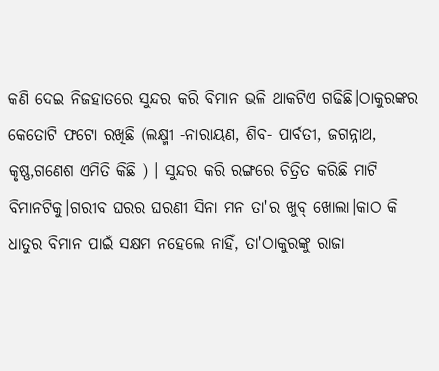କଣି ଦେଇ ନିଜହାତରେ ସୁନ୍ଦର କରି ବିମାନ ଭଳି ଥାକଟିଏ ଗଢିଛି।ଠାକୁରଙ୍କର କେତୋଟି ଫଟୋ ରଖିଛି (ଲକ୍ଷ୍ମୀ -ନାରାୟଣ, ଶିବ- ପାର୍ବତୀ, ଜଗନ୍ନାଥ, କୃଷ୍ଣ,ଗଣେଶ ଏମିତି କିଛି ) । ସୁନ୍ଦର କରି ରଙ୍ଗରେ ଚିତ୍ରିତ କରିଛି ମାଟି ବିମାନଟିକୁ।ଗରୀବ ଘରର ଘରଣୀ ସିନା ମନ ତା'ର ଖୁବ୍ ଖୋଲା।କାଠ କି ଧାତୁର ବିମାନ ପାଇଁ ସକ୍ଷମ ନହେଲେ ନାହିଁ, ତା'ଠାକୁରଙ୍କୁ ରାଜା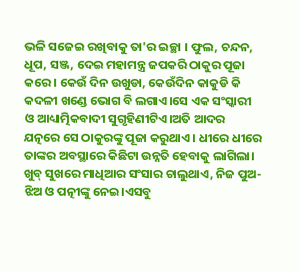ଭଳି ସଜେଇ ରଖିବାକୁ ତା'ର ଇଚ୍ଛା । ଫୁଲ, ଚନ୍ଦନ, ଧୂପ, ସଞ୍ଜ, ଦେଇ ମହାମନ୍ତ୍ର ଜପକରି ଠାକୁର ପୂଜା କରେ। କେଉଁ ଦିନ ଉଖୁଡା, କେଉଁଦିନ କାକୁଡି କି କଦଳୀ ଖଣ୍ଡେ ଭୋଗ ବି ଲଗାଏ।ସେ ଏକ ସଂସ୍କାରୀ ଓ ଆଧ୍ୟାତ୍ମିକବାଦୀ ସୁଗୃହିଣୀଟିଏ।ଅତି ଆଦର ଯତ୍ନରେ ସେ ଠାକୁରଙ୍କୁ ପୂଜା କରୁଥାଏ । ଧୀରେ ଧୀରେ ତାଙ୍କର ଅବସ୍ଥାରେ କିଛିଟା ଉନ୍ନତି ହେବାକୁ ଲାଗିଲା। ଖୁବ୍ ସୁଖରେ ମାଧିଆର ସଂସାର ଚାଲୁଥାଏ, ନିଜ ପୁଅ-ଝିଅ ଓ ପତ୍ନୀଙ୍କୁ ନେଇ।ଏସବୁ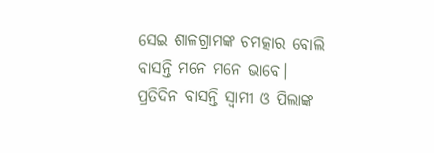ସେଇ ଶାଳଗ୍ରାମଙ୍କ ଚମତ୍କାର ବୋଲି ବାସନ୍ତି ମନେ ମନେ ଭାବେ। ପ୍ରତିଦିନ ବାସନ୍ତି ସ୍ୱାମୀ ଓ ପିଲାଙ୍କ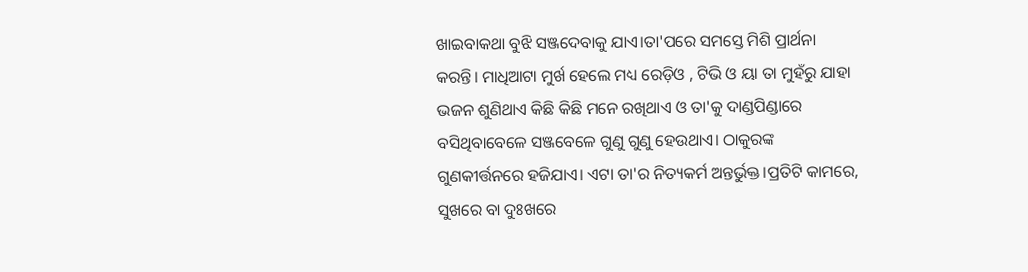ଖାଇବାକଥା ବୁଝି ସଞ୍ଜଦେବାକୁ ଯାଏ।ତା'ପରେ ସମସ୍ତେ ମିଶି ପ୍ରାର୍ଥନା କରନ୍ତି। ମାଧିଆଟା ମୁର୍ଖ ହେଲେ ମଧ୍ୟ ରେଡ଼ିଓ , ଟିଭି ଓ ୟା ତା ମୁହଁରୁ ଯାହା ଭଜନ ଶୁଣିଥାଏ କିଛି କିଛି ମନେ ରଖିଥାଏ ଓ ତା'କୁ ଦାଣ୍ଡପିଣ୍ଡାରେ ବସିଥିବାବେଳେ ସଞ୍ଜବେଳେ ଗୁଣୁ ଗୁଣୁ ହେଉଥାଏ। ଠାକୁରଙ୍କ ଗୁଣକୀର୍ତ୍ତନରେ ହଜିଯାଏ। ଏଟା ତା'ର ନିତ୍ୟକର୍ମ ଅନ୍ତର୍ଭୁକ୍ତ।ପ୍ରତିଟି କାମରେ, ସୁଖରେ ବା ଦୁଃଖରେ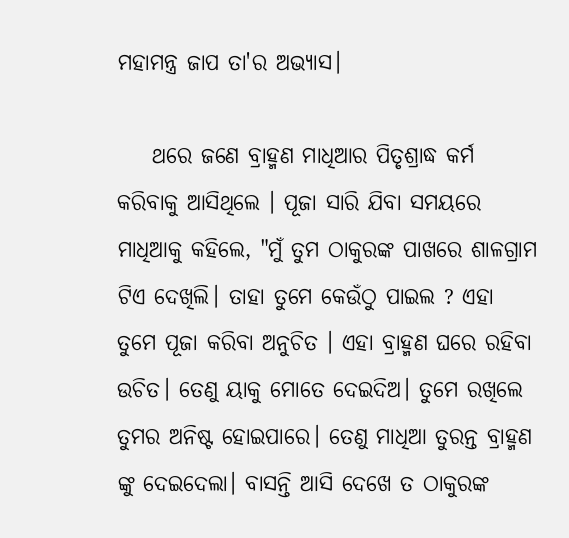ମହାମନ୍ତ୍ର ଜାପ ତା'ର ଅଭ୍ୟାସ।

    ଥରେ ଜଣେ ବ୍ରାହ୍ମଣ ମାଧିଆର ପିତୃଶ୍ରାଦ୍ଧ କର୍ମ କରିବାକୁ ଆସିଥିଲେ । ପୂଜା ସାରି ଯିବା ସମୟରେ ମାଧିଆକୁ କହିଲେ, "ମୁଁ ତୁମ ଠାକୁରଙ୍କ ପାଖରେ ଶାଳଗ୍ରାମ ଟିଏ ଦେଖିଲି। ତାହା ତୁମେ କେଉଁଠୁ ପାଇଲ ? ଏହା ତୁମେ ପୂଜା କରିବା ଅନୁଚିତ । ଏହା ବ୍ରାହ୍ମଣ ଘରେ ରହିବା ଉଚିତ। ତେଣୁ ୟାକୁ ମୋତେ ଦେଇଦିଅ। ତୁମେ ରଖିଲେ ତୁମର ଅନିଷ୍ଟ ହୋଇପାରେ। ତେଣୁ ମାଧିଆ ତୁରନ୍ତ ବ୍ରାହ୍ମଣ ଙ୍କୁ ଦେଇଦେଲା। ବାସନ୍ତି ଆସି ଦେଖେ ତ ଠାକୁରଙ୍କ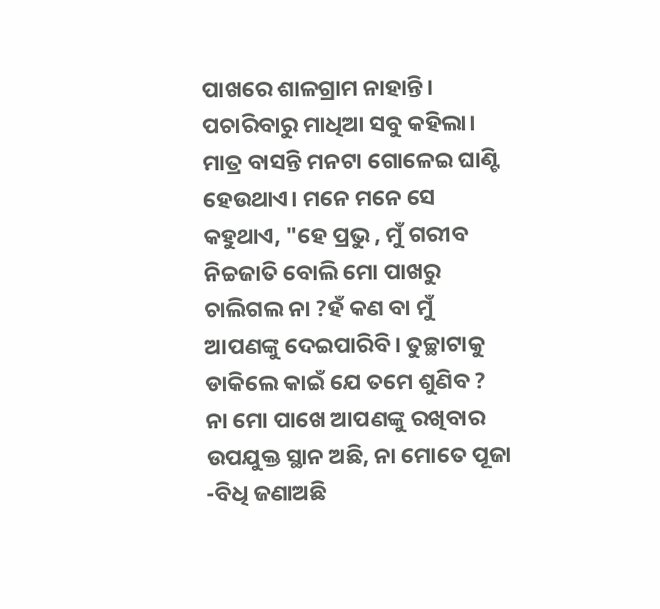ପାଖରେ ଶାଳଗ୍ରାମ ନାହାନ୍ତି। ପଚାରିବାରୁ ମାଧିଆ ସବୁ କହିଲା। ମାତ୍ର ବାସନ୍ତି ମନଟା ଗୋଳେଇ ଘାଣ୍ଟି ହେଉଥାଏ। ମନେ ମନେ ସେ କହୁଥାଏ, "ହେ ପ୍ରଭୁ , ମୁଁ ଗରୀବ ନିଚ୍ଚଜାତି ବୋଲି ମୋ ପାଖରୁ ଚାଲିଗଲ ନା ?ହଁ କଣ ବା ମୁଁ ଆପଣଙ୍କୁ ଦେଇପାରିବି। ତୁଚ୍ଛାଟାକୁ ଡାକିଲେ କାଇଁ ଯେ ତମେ ଶୁଣିବ ? ନା ମୋ ପାଖେ ଆପଣଙ୍କୁ ରଖିବାର ଉପଯୁକ୍ତ ସ୍ଥାନ ଅଛି, ନା ମୋତେ ପୂଜା -ବିଧି ଜଣାଅଛି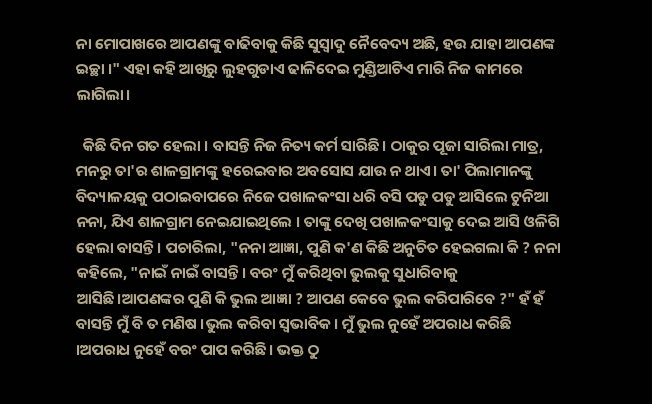ନା ମୋପାଖରେ ଆପଣଙ୍କୁ ବାଢିବାକୁ କିଛି ସୁସ୍ୱାଦୁ ନୈବେଦ୍ୟ ଅଛି, ହଉ ଯାହା ଆପଣଙ୍କ ଇଚ୍ଛା ।" ଏହା କହି ଆଖିରୁ ଲୁହଗୁଡାଏ ଢାଳିଦେଇ ମୁଣ୍ଡିଆଟିଏ ମାରି ନିଜ କାମରେ ଲାଗିଲା।

  କିଛି ଦିନ ଗତ ହେଲା । ବାସନ୍ତି ନିଜ ନିତ୍ୟ କର୍ମ ସାରିଛି। ଠାକୁର ପୂଜା ସାରିଲା ମାତ୍ର, ମନରୁ ତା'ର ଶାଳଗ୍ରାମଙ୍କୁ ହରେଇବାର ଅବସୋସ ଯାଉ ନ ଥାଏ। ତା' ପିଲାମାନଙ୍କୁ ବିଦ୍ୟାଳୟକୁ ପଠାଇବାପରେ ନିଜେ ପଖାଳକଂସା ଧରି ବସି ପଡୁ ପଡୁ ଆସିଲେ ଟୁନିଆ ନନା, ଯିଏ ଶାଳଗ୍ରାମ ନେଇଯାଇଥିଲେ । ତାଙ୍କୁ ଦେଖି ପଖାଳକଂସାକୁ ଦେଇ ଆସି ଓଳିଗି ହେଲା ବାସନ୍ତି । ପଚାରିଲା, "ନନା ଆଜ୍ଞା, ପୁଣି କ'ଣ କିଛି ଅନୁଚିତ ହେଇଗଲା କି ? ନନା କହିଲେ, "ନାଇଁ ନାଇଁ ବାସନ୍ତି। ବରଂ ମୁଁ କରିଥିବା ଭୁଲକୁ ସୁଧାରିବାକୁ ଆସିଛି।ଆପଣଙ୍କର ପୁଣି କି ଭୁଲ ଆଜ୍ଞା ? ଆପଣ କେବେ ଭୁଲ କରିପାରିବେ ?" ହଁ ହଁ ବାସନ୍ତି ମୁଁ ବି ତ ମଣିଷ ।ଭୁଲ କରିବା ସ୍ୱଭାବିକ। ମୁଁ ଭୁଲ ନୁହେଁ ଅପରାଧ କରିଛି ।ଅପରାଧ ନୁହେଁ ବରଂ ପାପ କରିଛି। ଭକ୍ତ ଠୁ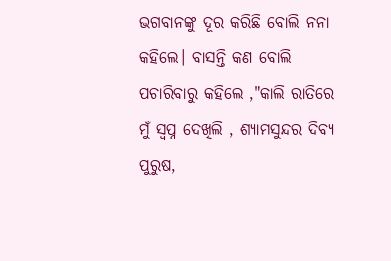ଭଗବାନଙ୍କୁ ଦୂର କରିଛି ବୋଲି ନନା କହିଲେ। ବାସନ୍ତି କଣ ବୋଲି ପଚାରିବାରୁ କହିଲେ ,"କାଲି ରାତିରେ ମୁଁ ସ୍ୱପ୍ନ ଦେଖିଲି , ଶ୍ୟାମସୁନ୍ଦର ଦିବ୍ୟ ପୁରୁଷ,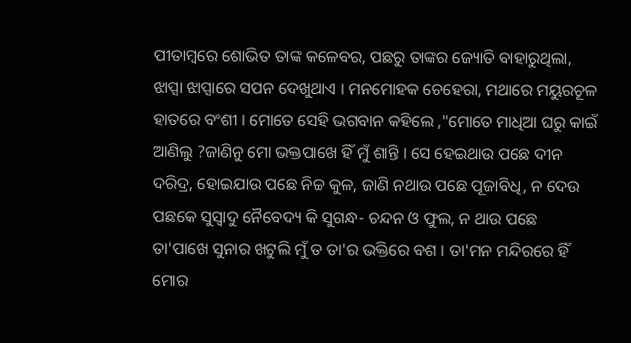ପୀତାମ୍ବରେ ଶୋଭିତ ତାଙ୍କ କଳେବର, ପଛରୁ ତାଙ୍କର ଜ୍ୟୋତି ବାହାରୁଥିଲା, ଝାପ୍ସା ଝାପ୍ସାରେ ସପନ ଦେଖୁଥାଏ । ମନମୋହକ ଚେହେରା, ମଥାରେ ମୟୁରଚୂଳ ହାତରେ ବଂଶୀ । ମୋତେ ସେହି ଭଗବାନ କହିଲେ ,"ମୋତେ ମାଧିଆ ଘରୁ କାଇଁ ଆଣିଲୁ ?ଜାଣିନୁ ମୋ ଭକ୍ତପାଖେ ହିଁ ମୁଁ ଶାନ୍ତି । ସେ ହେଇଥାଉ ପଛେ ଦୀନ ଦରିଦ୍ର, ହୋଇଯାଉ ପଛେ ନିଚ୍ଚ କୁଳ, ଜାଣି ନଥାଉ ପଛେ ପୂଜାବିଧି, ନ ଦେଉ ପଛକେ ସୁସ୍ୱାଦୁ ନୈବେଦ୍ୟ କି ସୁଗନ୍ଧ- ଚନ୍ଦନ ଓ ଫୁଲ, ନ ଥାଉ ପଛେ ତା'ପାଖେ ସୁନାର ଖଟୁଲି ମୁଁ ତ ତା'ର ଭକ୍ତିରେ ବଶ । ତା'ମନ ମନ୍ଦିରରେ ହିଁ ମୋର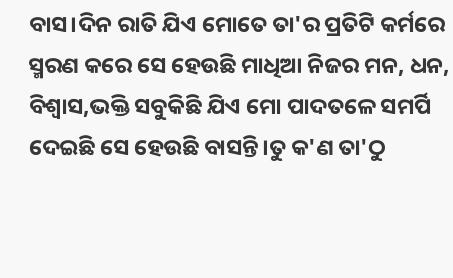ବାସ।ଦିନ ରାତି ଯିଏ ମୋତେ ତା'ର ପ୍ରତିଟି କର୍ମରେ ସ୍ମରଣ କରେ ସେ ହେଉଛି ମାଧିଆ ନିଜର ମନ, ଧନ, ବିଶ୍ୱାସ,ଭକ୍ତି ସବୁକିଛି ଯିଏ ମୋ ପାଦତଳେ ସମର୍ପି ଦେଇଛି ସେ ହେଉଛି ବାସନ୍ତି।ତୁ କ'ଣ ତା'ଠୁ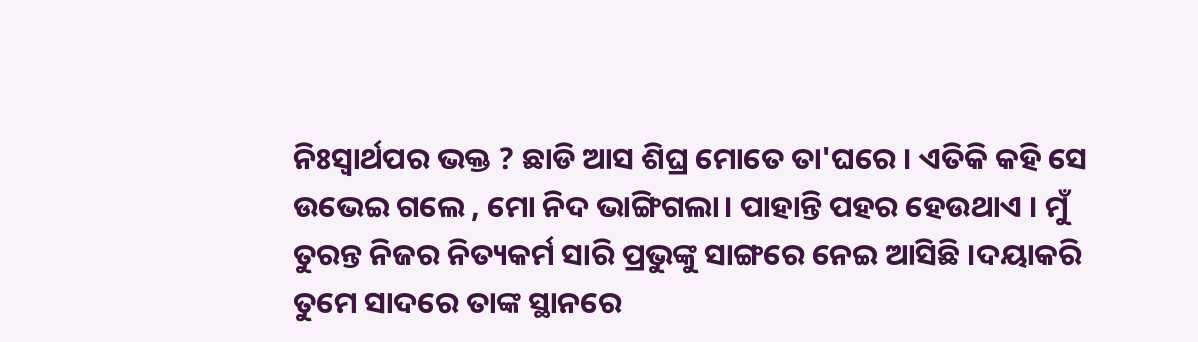ନିଃସ୍ୱାର୍ଥପର ଭକ୍ତ ? ଛାଡି ଆସ ଶିଘ୍ର ମୋତେ ତା'ଘରେ । ଏତିକି କହି ସେ ଉଭେଇ ଗଲେ , ମୋ ନିଦ ଭାଙ୍ଗିଗଲା। ପାହାନ୍ତି ପହର ହେଉଥାଏ । ମୁଁ ତୁରନ୍ତ ନିଜର ନିତ୍ୟକର୍ମ ସାରି ପ୍ରଭୁଙ୍କୁ ସାଙ୍ଗରେ ନେଇ ଆସିଛି ।ଦୟାକରି ତୁମେ ସାଦରେ ତାଙ୍କ ସ୍ଥାନରେ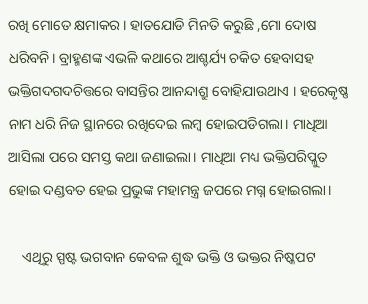ରଖି ମୋତେ କ୍ଷମାକର । ହାତଯୋଡି ମିନତି କରୁଛି ,ମୋ ଦୋଷ ଧରିବନି। ବ୍ରାହ୍ମଣଙ୍କ ଏଭଳି କଥାରେ ଆଶ୍ଚର୍ଯ୍ୟ ଚକିତ ହେବାସହ ଭକ୍ତିଗଦଗଦଚିତ୍ତରେ ବାସନ୍ତିର ଆନନ୍ଦାଶ୍ରୁ ବୋହିଯାଉଥାଏ । ହରେକୃଷ୍ଣ ନାମ ଧରି ନିଜ ସ୍ଥାନରେ ରଖିଦେଇ ଲମ୍ବ ହୋଇପଡିଗଲା। ମାଧିଆ ଆସିଲା ପରେ ସମସ୍ତ କଥା ଜଣାଇଲା। ମାଧିଆ ମଧ୍ୟ ଭକ୍ତିପରିପ୍ଳୁତ ହୋଇ ଦଣ୍ଡବତ ହେଇ ପ୍ରଭୁଙ୍କ ମହାମନ୍ତ୍ର ଜପରେ ମଗ୍ନ ହୋଇଗଲା।

    ଏଥିରୁ ସ୍ପଷ୍ଟ ଭଗବାନ କେବଳ ଶୁଦ୍ଧ ଭକ୍ତି ଓ ଭକ୍ତର ନିଷ୍କପଟ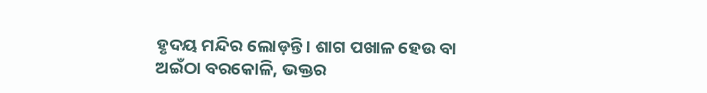ହୃଦୟ ମନ୍ଦିର ଲୋଡ଼ନ୍ତି ‌। ଶାଗ ପଖାଳ ହେଉ ବା ଅଇଁଠା ବରକୋଳି, ଭକ୍ତର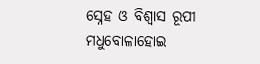ସ୍ନେହ ଓ ବିଶ୍ୱାସ ରୂପୀ ମଧୁବୋଳାହୋଇ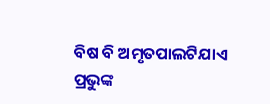ବିଷ ବି ଅମୃତପାଲଟିଯାଏ ପ୍ରଭୁଙ୍କ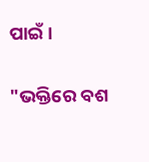ପାଇଁ।

"ଭକ୍ତିରେ ବଶ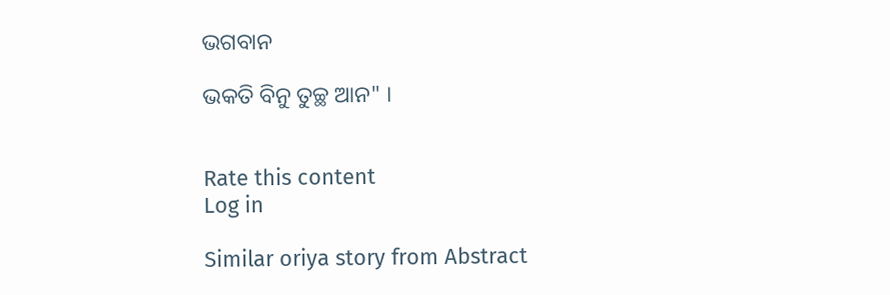ଭଗବାନ

ଭକତି ବିନୁ ତୁଚ୍ଛ ଆନ" ।


Rate this content
Log in

Similar oriya story from Abstract